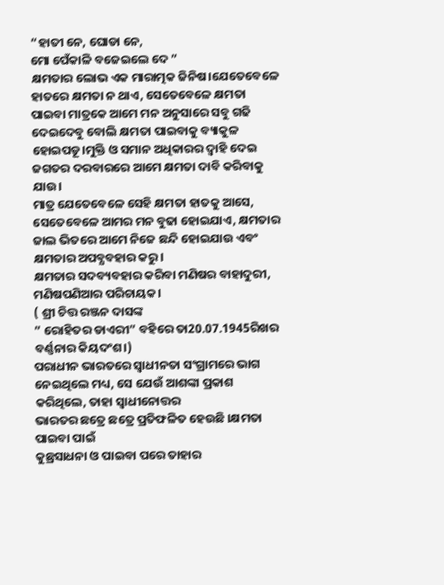“ହାତୀ ନେ, ଘୋଡା ନେ,
ମୋ ପେଁକାଳି ବଜେଇଲେ ଦେ ”
କ୍ଷମତାର ଲୋଭ ଏକ ମାରାତ୍ମକ ଜିନିଷ।ଯେତେବେଳେ ହାତରେ କ୍ଷମତା ନ ଥାଏ, ସେତେବେଳେ କ୍ଷମତା ପାଇବା ମାତ୍ରକେ ଆମେ ମନ ଅନୁସାରେ ସବୁ ଗଢି ଦେଇଦେବୁ ବୋଲି କ୍ଷମତା ପାଇବାକୁ ବ୍ୟାକୁଳ ହୋଇପଡୂ।ମୁକ୍ତି ଓ ସମାନ ଅଧିକାରର ଦ୍ୱାହି ଦେଇ ଜଗତର ଦରବାରରେ ଆମେ କ୍ଷମତା ଦାବି କରିବାକୁ ଯାଉ।
ମାତ୍ର ଯେତେବେଳେ ସେହି କ୍ଷମତା ହାତକୁ ଆସେ, ସେତେବେଳେ ଆମର ମନ ବୁଢା ହୋଇଯାଏ, କ୍ଷମତାର ଜାଲ ଭିତରେ ଆମେ ନିଜେ ଛନ୍ଦି ହୋଇଯାଉ ଏବଂ କ୍ଷମତାର ଅପବ୍ଯବହାର କରୁ।
କ୍ଷମତାର ସଦବ୍ୟବହାର କରିବା ମଣିଷର ବାହାଦୁରୀ,
ମଣିଷପଣିଆର ପରିଚାୟକ।
( ଶ୍ରୀ ଚିତ୍ତ ରଞ୍ଜନ ଦାସଙ୍କ
” ରୋହିତର ଡାଏରୀ” ବହିରେ ତା20.07.1945ରିଖର ବର୍ଣ୍ଣନାର କିୟଦଂଶ।)
ପରାଧୀନ ଭାରତରେ ସ୍ୱାଧୀନତା ସଂଗ୍ରାମରେ ଭାଗ ନେଇଥିଲେ ମଧ୍ୟ, ସେ ଯେଉଁ ଆଶଙ୍କା ପ୍ରକାଶ କରିଥିଲେ, ତାହା ସ୍ୱାଧୀନୋତ୍ତର
ଭାରତର ଛତ୍ରେ ଛତ୍ରେ ପ୍ରତିଫଳିତ ହେଉଛି ।କ୍ଷମତା ପାଇବା ପାଇଁ
କୁଛ୍ରସାଧନା ଓ ପାଇବା ପରେ ତାହାର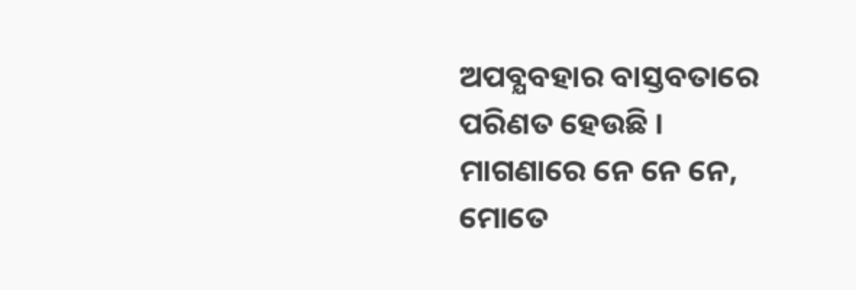ଅପବ୍ଯବହାର ବାସ୍ତବତାରେ
ପରିଣତ ହେଉଛି ।
ମାଗଣାରେ ନେ ନେ ନେ,
ମୋତେ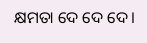କ୍ଷମତା ଦେ ଦେ ଦେ।